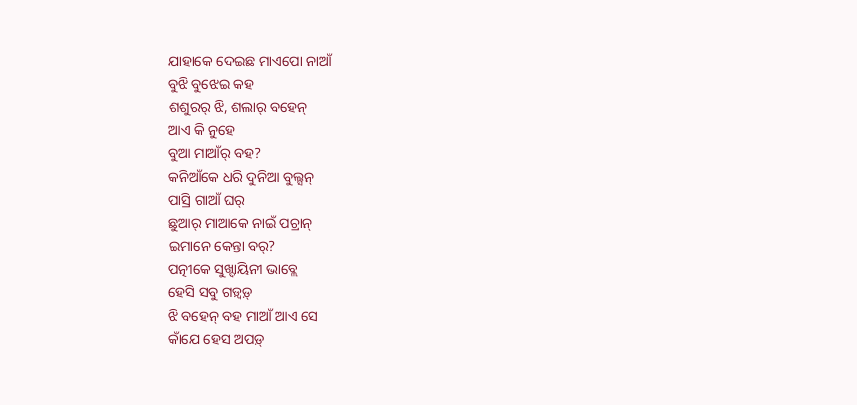ଯାହାକେ ଦେଇଛ ମାଏପୋ ନାଆଁ
ବୁଝି ବୁଝେଇ କହ
ଶଶୁରର୍ ଝି, ଶଲାର୍ ବହେନ୍
ଆଏ କି ନୁହେ
ବୁଆ ମାଆଁର୍ ବହ?
କନିଆଁକେ ଧରି ଦୁନିଆ ବୁଲ୍ସନ୍
ପାସ୍ରି ଗାଆଁ ଘର୍
ଛୁଆର୍ ମାଆକେ ନାଇଁ ପଚ୍ରାନ୍
ଇମାନେ କେନ୍ତା ବର୍?
ପତ୍ନୀକେ ସୁଖ୍ଦାୟିନୀ ଭାବ୍ଲେ
ହେସି ସବୁ ଗଡ଼୍ବଡ଼୍
ଝି ବହେନ୍ ବହ ମାଆଁ ଆଏ ସେ
କାଁଯେ ହେସ ଅପଡ଼୍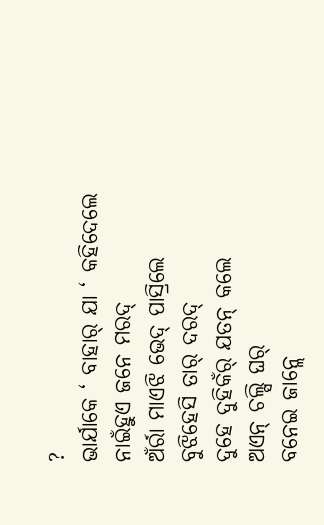?
ଭାର୍ଯାକେ ‘ ବାହାର୍ ଯା ‘ କହିଦେଲେ
ନାଇଁହୁଏ ଜନେ ମରଦ୍
ଅଁର୍ରା ମାଏଝି ଭେଦ୍ ପାସ୍ରିଲେ
ବୁଝିହେସି ତାର୍ ଦରଦ୍
ଦୁହେ ଦୁହିକଁର୍ ଯତନ୍ କଲେ
ଅଏନ୍ ଚଲ୍ସି ଘର୍
ବନେଇ ଜାନ୍ଲେ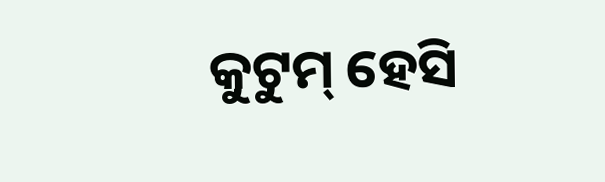କୁଟୁମ୍ ହେସି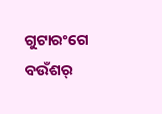ଗୁଟାରଂଗେ ବଉଁଶର୍